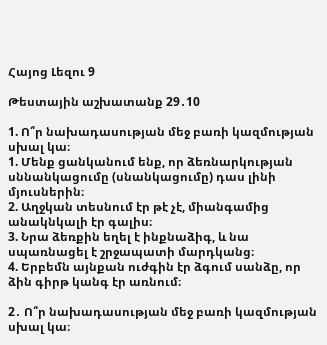Հայոց Լեզու 9

Թեստային աշխատանք 29․10

1. Ո՞ր նախադասության մեջ բառի կազմության սխալ կա։
1. Մենք ցանկանում ենք, որ ձեռնարկության սննանկացումը (սնանկացումը) դաս լինի մյուսներին։
2. Աղջկան տեսնում էր թէ չէ, միանգամից անակնկալի էր գալիս։
3. Նրա ձեռքին եղել է ինքնաձիգ, և նա սպառնացել է շրջապատի մարդկանց։
4. Երբեմն այնքան ուժգին էր ձգում սանձը, որ ձին գիրթ կանգ էր առնում։

2․ Ո՞ր նախադասության մեջ բառի կազմության սխալ կա։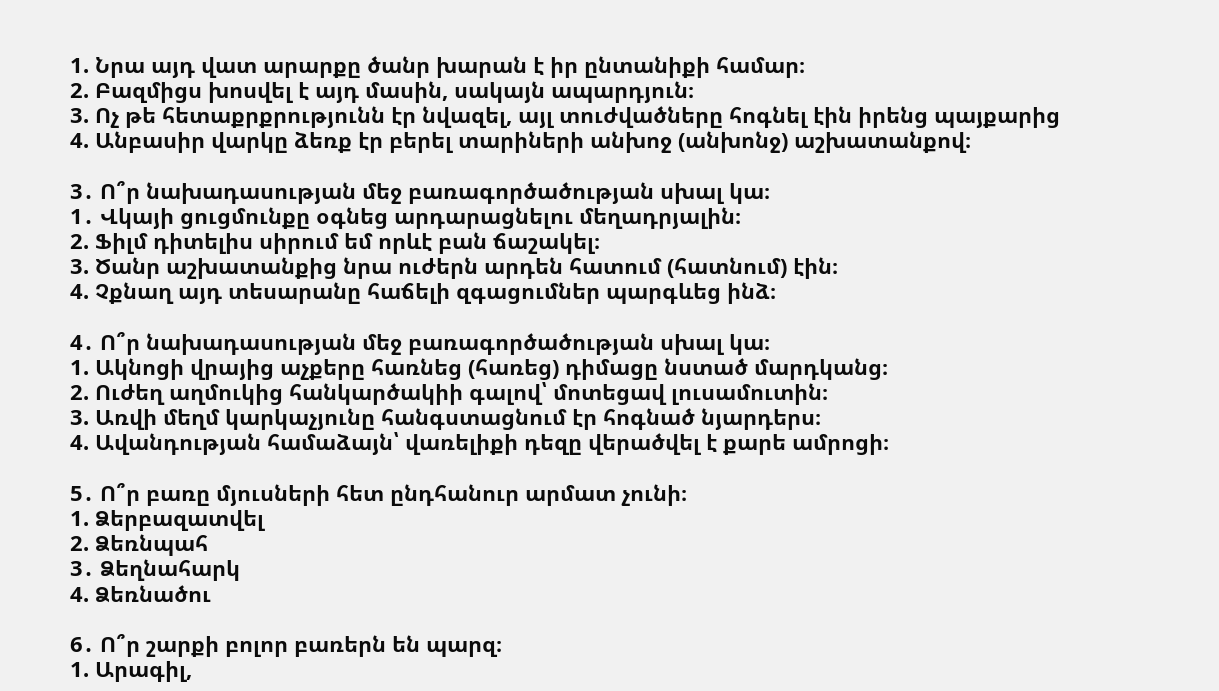1. Նրա այդ վատ արարքը ծանր խարան է իր ընտանիքի համար։
2. Բազմիցս խոսվել է այդ մասին, սակայն ապարդյուն։
3. Ոչ թե հետաքրքրությունն էր նվազել, այլ տուժվածները հոգնել էին իրենց պայքարից
4. Անբասիր վարկը ձեռք էր բերել տարիների անխոջ (անխոնջ) աշխատանքով։

3․ Ո՞ր նախադասության մեջ բառագործածության սխալ կա։
1․ Վկայի ցուցմունքը օգնեց արդարացնելու մեղադրյալին։
2. Ֆիլմ դիտելիս սիրում եմ որևէ բան ճաշակել։
3. Ծանր աշխատանքից նրա ուժերն արդեն հատում (հատնում) էին։
4. Չքնաղ այդ տեսարանը հաճելի զգացումներ պարգևեց ինձ։

4․ Ո՞ր նախադասության մեջ բառագործածության սխալ կա։
1. Ակնոցի վրայից աչքերը հառնեց (հառեց) դիմացը նստած մարդկանց։
2. Ուժեղ աղմուկից հանկարծակիի գալով՝ մոտեցավ լուսամուտին։
3. Առվի մեղմ կարկաչյունը հանգստացնում էր հոգնած նյարդերս։
4. Ավանդության համաձայն՝ վառելիքի դեզը վերածվել է քարե ամրոցի։

5․ Ո՞ր բառը մյուսների հետ ընդհանուր արմատ չունի։
1. Ձերբազատվել
2. Ձեռնպահ
3․ Ձեղնահարկ
4. Ձեռնածու

6․ Ո՞ր շարքի բոլոր բառերն են պարզ։
1. Արագիլ,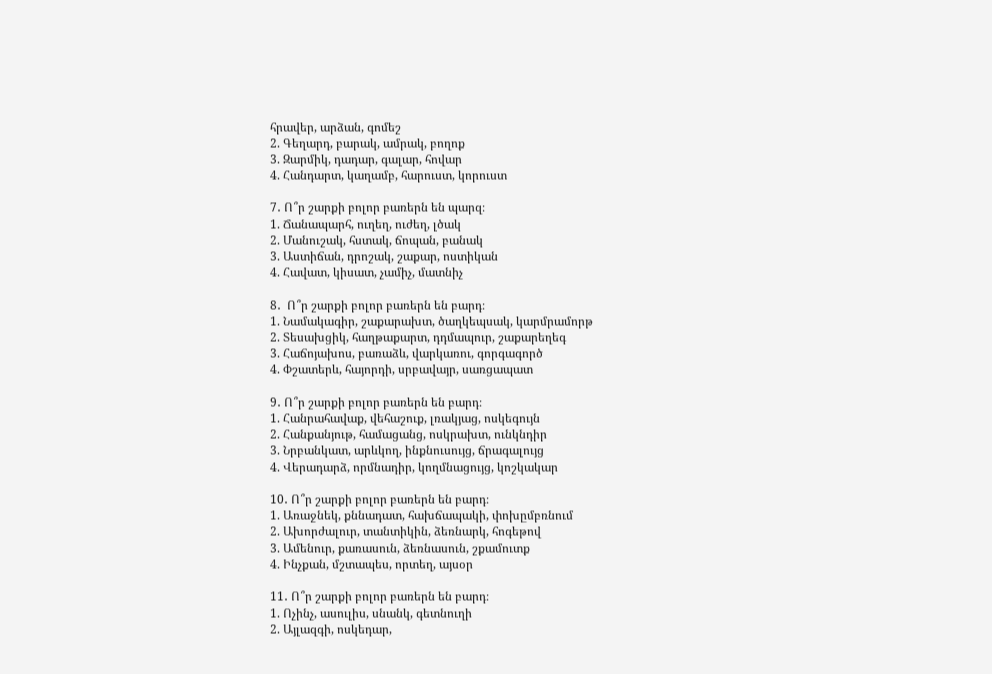հրավեր, արձան, գոմեշ
2. Գեղարդ, բարակ, ամրակ, բողոք
3. Զարմիկ, դադար, գալար, հովար
4. Հանդարտ, կաղամբ, հարուստ, կորուստ

7․ Ո՞ր շարքի բոլոր բառերն են պարզ։
1. Ճանապարհ, ուղեղ, ուժեղ, լծակ
2. Մանուշակ, հստակ, ճոպան, բանակ
3. Աստիճան, դրոշակ, շաքար, ոստիկան
4. Հավատ, կիսատ, չամիչ, մատնիչ

8․  Ո՞ր շարքի բոլոր բառերն են բարդ։
1. Նամակագիր, շաքարախտ, ծաղկեպսակ, կարմրամորթ
2. Տեսախցիկ, հաղթաքարտ, դդմապուր, շաքարեղեգ
3. Հաճոյախոս, բառաձև, վարկառու, գորգագործ
4. Փշատերև, հայորդի, սրբավայր, սառցապատ

9․ Ո՞ր շարքի բոլոր բառերն են բարդ։
1. Հանրահավաք, վեհաշուք, լռակյաց, ոսկեգույն
2. Հանքանյութ, համացանց, ոսկրախտ, ունկնդիր
3. Նրբանկատ, արևկող, ինքնուսույց, ճրագալույց
4. Վերադարձ, որմնադիր, կողմնացույց, կոշկակար

10․ Ո՞ր շարքի բոլոր բառերն են բարդ։
1. Առաջնեկ, քննադատ, հախճապակի, փոխըմբռնում
2. Ախորժալուր, տանտիկին, ձեռնարկ, հոգեթով
3. Ամենուր, քառասուն, ձեռնասուն, շքամուտք
4. Ինչքան, մշտապես, որտեղ, այսօր

11․ Ո՞ր շարքի բոլոր բառերն են բարդ։
1. Ոչինչ, ասուլիս, սնանկ, գետնուղի
2. Այլազգի, ոսկեդար,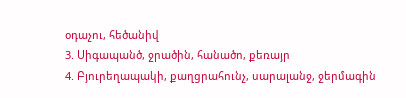օդաչու, հեծանիվ
3. Սիգապանծ, ջրածին, հանածո, քեռայր
4. Բյուրեղապակի, քաղցրահունչ, սարալանջ, ջերմագին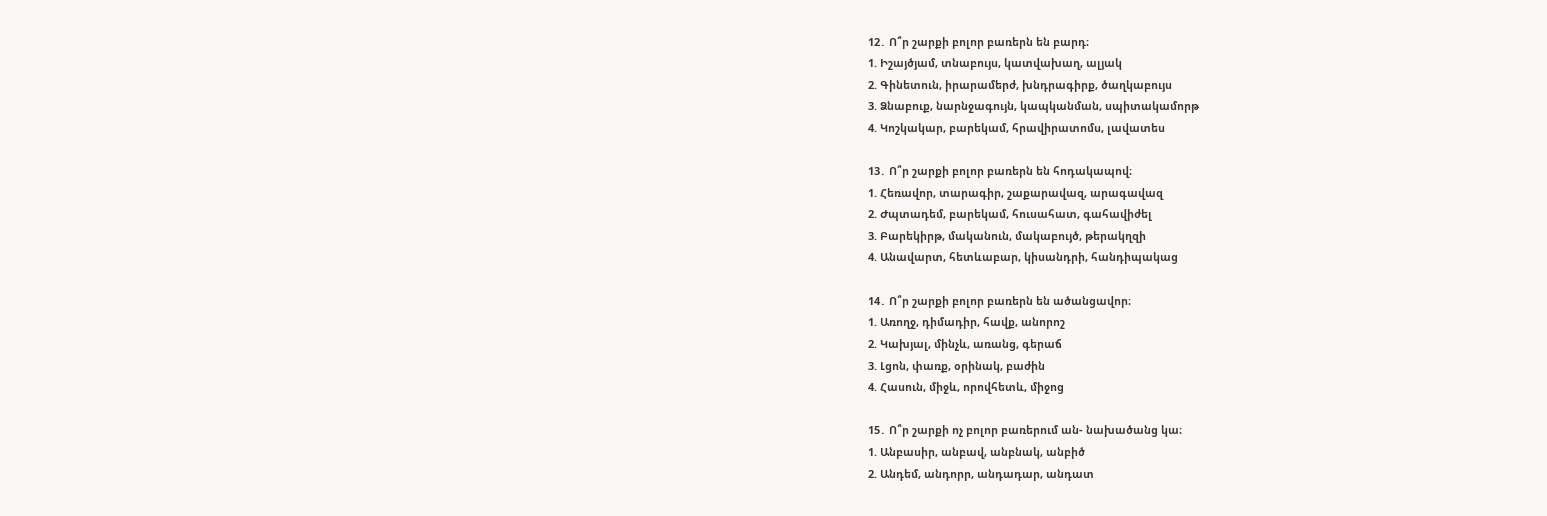12․ Ո՞ր շարքի բոլոր բառերն են բարդ։
1. Իշայծյամ, տնաբույս, կատվախաղ, ալյակ
2. Գինետուն, իրարամերժ, խնդրագիրք, ծաղկաբույս
3. Ձնաբուք, նարնջագույն, կապկանման, սպիտակամորթ
4. Կոշկակար, բարեկամ, հրավիրատոմս, լավատես

13․ Ո՞ր շարքի բոլոր բառերն են հոդակապով։
1. Հեռավոր, տարագիր, շաքարավազ, արագավազ
2. Ժպտադեմ, բարեկամ, հուսահատ, գահավիժել
3. Բարեկիրթ, մականուն, մակաբույծ, թերակղզի
4. Անավարտ, հետևաբար, կիսանդրի, հանդիպակաց

14․ Ո՞ր շարքի բոլոր բառերն են ածանցավոր։
1. Առողջ, դիմադիր, հավք, անորոշ
2. Կախյալ, մինչև, առանց, գերաճ
3. Լցոն, փառք, օրինակ, բաժին
4. Հասուն, միջև, որովհետև, միջոց

15․ Ո՞ր շարքի ոչ բոլոր բառերում ան- նախածանց կա։
1. Անբասիր, անբավ, անբնակ, անբիծ
2. Անդեմ, անդորր, անդադար, անդատ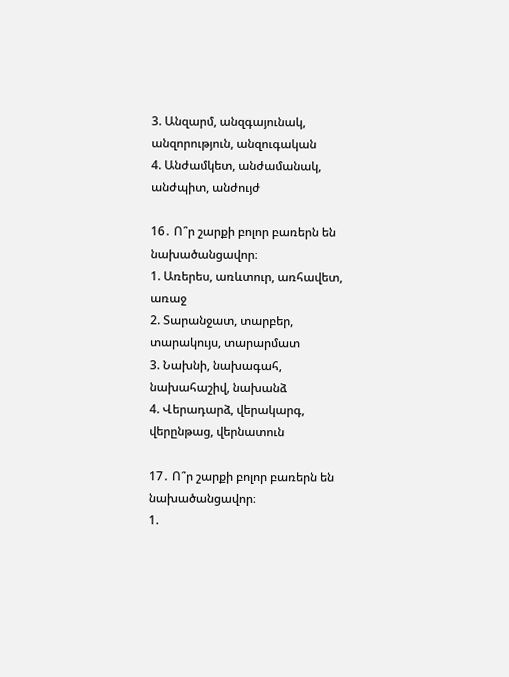3. Անզարմ, անզգայունակ, անզորություն, անզուգական
4. Անժամկետ, անժամանակ, անժպիտ, անժույժ

16․ Ո՞ր շարքի բոլոր բառերն են նախածանցավոր։
1. Առերես, առևտուր, առհավետ, առաջ
2. Տարանջատ, տարբեր, տարակույս, տարարմատ
3. Նախնի, նախագահ, նախահաշիվ, նախանձ
4. Վերադարձ, վերակարգ, վերընթաց, վերնատուն

17․ Ո՞ր շարքի բոլոր բառերն են նախածանցավոր։
1.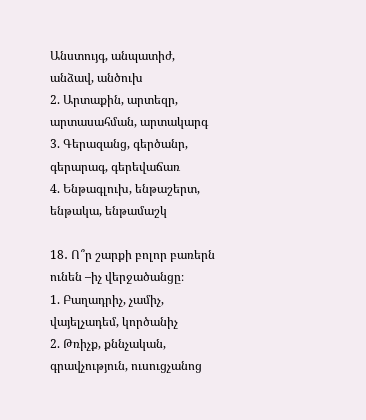Անստույգ, անպատիժ, անձավ, անծուխ
2. Արտաքին, արտեզր, արտասահման, արտակարգ
3. Գերազանց, գերծանր, գերարագ, գերեվաճառ
4. Ենթագլուխ, ենթաշերտ, ենթակա, ենթամաշկ

18․ Ո՞ր շարքի բոլոր բառերն ունեն –իչ վերջածանցը։
1. Բաղադրիչ, չամիչ, վայելչադեմ, կործանիչ
2. Թռիչք, քննչական, գրավչություն, ուսուցչանոց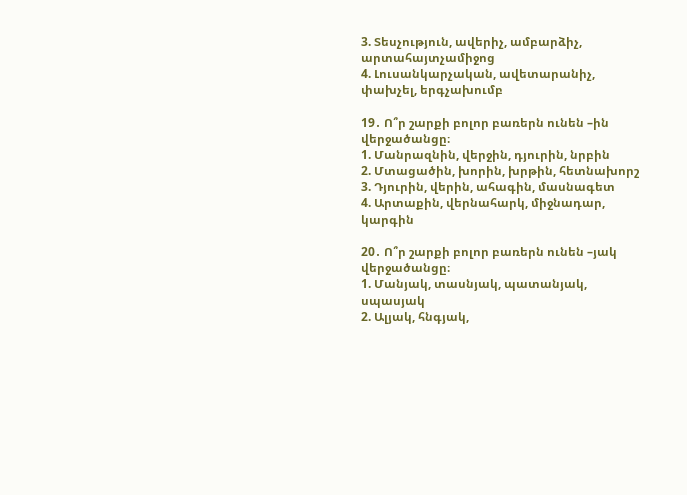3. Տեսչություն, ավերիչ, ամբարձիչ, արտահայտչամիջոց
4. Լուսանկարչական, ավետարանիչ, փախչել, երգչախումբ

19․ Ո՞ր շարքի բոլոր բառերն ունեն –ին  վերջածանցը։
1. Մանրազնին, վերջին, դյուրին, նրբին
2. Մտացածին, խորին, խրթին, հետնախորշ
3. Դյուրին, վերին, ահագին, մասնագետ
4. Արտաքին, վերնահարկ, միջնադար, կարգին

20․ Ո՞ր շարքի բոլոր բառերն ունեն –յակ վերջածանցը։
1. Մանյակ, տասնյակ, պատանյակ, սպասյակ
2. Ալյակ, հնգյակ,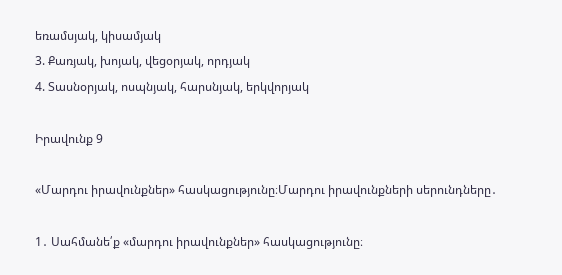եռամսյակ, կիսամյակ
3. Քառյակ, խոյակ, վեցօրյակ, որդյակ
4. Տասնօրյակ, ոսպնյակ, հարսնյակ, երկվորյակ

Իրավունք 9

«Մարդու իրավունքներ» հասկացությունը։Մարդու իրավունքների սերունդները․

1․ Սահմանե՛ք «մարդու իրավունքներ» հասկացությունը։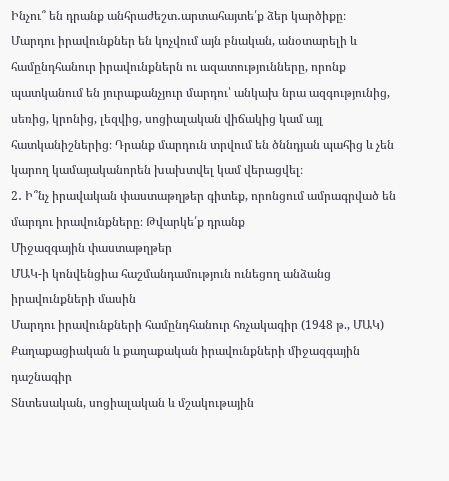Ինչու՞ են դրանք անհրաժեշտ․արտահայտե՛ք ձեր կարծիքը։
Մարդու իրավունքներ են կոչվում այն բնական, անօտարելի և համընդհանուր իրավունքներն ու ազատությունները, որոնք պատկանում են յուրաքանչյուր մարդու՝ անկախ նրա ազգությունից, սեռից, կրոնից, լեզվից, սոցիալական վիճակից կամ այլ հատկանիշներից։ Դրանք մարդուն տրվում են ծննդյան պահից և չեն կարող կամայականորեն խախտվել կամ վերացվել։
2․ Ի՞նչ իրավական փաստաթղթեր գիտեք, որոնցում ամրագրված են մարդու իրավունքները։ Թվարկե՛ք դրանք
Միջազգային փաստաթղթեր
ՄԱԿ-ի կոնվենցիա հաշմանդամություն ունեցող անձանց իրավունքների մասին
Մարդու իրավունքների համընդհանուր հռչակագիր (1948 թ., ՄԱԿ)
Քաղաքացիական և քաղաքական իրավունքների միջազգային դաշնագիր
Տնտեսական, սոցիալական և մշակութային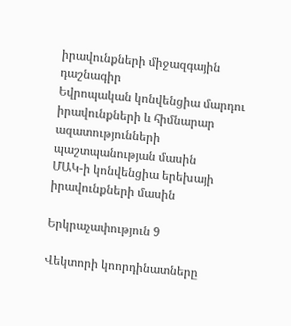իրավունքների միջազգային դաշնագիր
Եվրոպական կոնվենցիա մարդու իրավունքների և հիմնարար ազատությունների պաշտպանության մասին
ՄԱԿ-ի կոնվենցիա երեխայի իրավունքների մասին

Երկրաչափություն 9

Վեկտորի կոորդինատները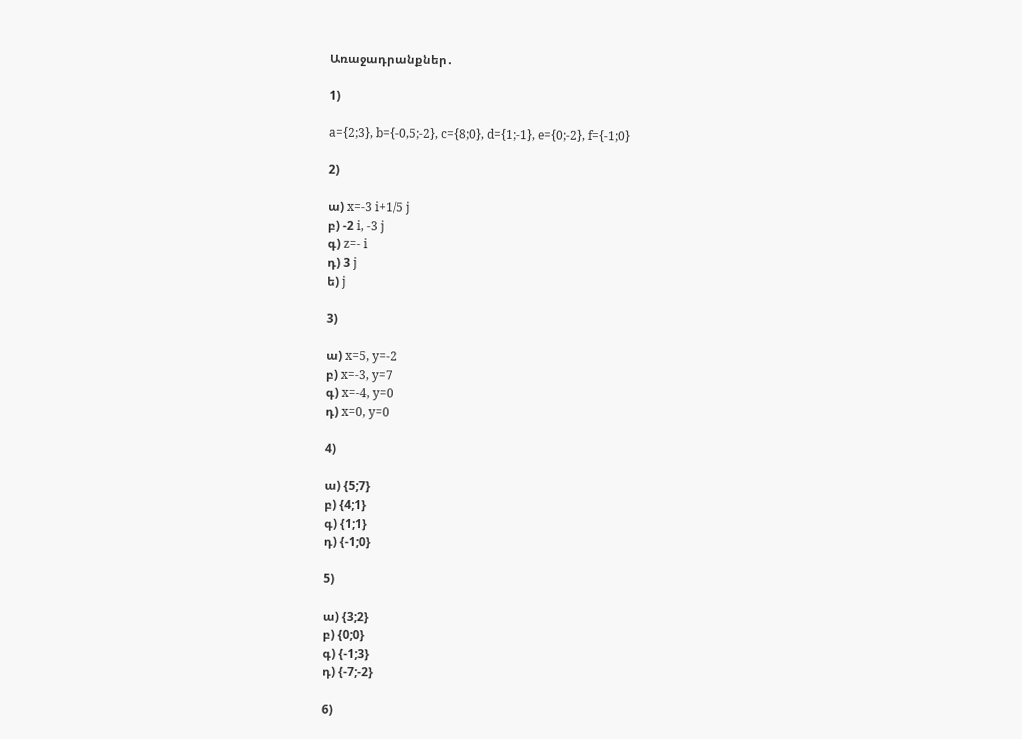Առաջադրանքներ․

1)

a={2;3}, b={-0,5;-2}, c={8;0}, d={1;-1}, e={0;-2}, f={-1;0}

2)

ա) x=-3 i+1/5 j
բ) -2 i, -3 j
գ) z=- i
դ) 3 j
ե) j

3)

ա) x=5, y=-2
բ) x=-3, y=7
գ) x=-4, y=0
դ) x=0, y=0

4)

ա) {5;7}
բ) {4;1}
գ) {1;1}
դ) {-1;0}

5)

ա) {3;2}
բ) {0;0}
գ) {-1;3}
դ) {-7;-2}

6)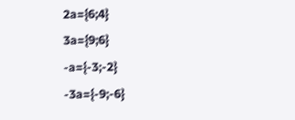2a={6;4}
3a={9;6}
-a={-3;-2}
-3a={-9;-6}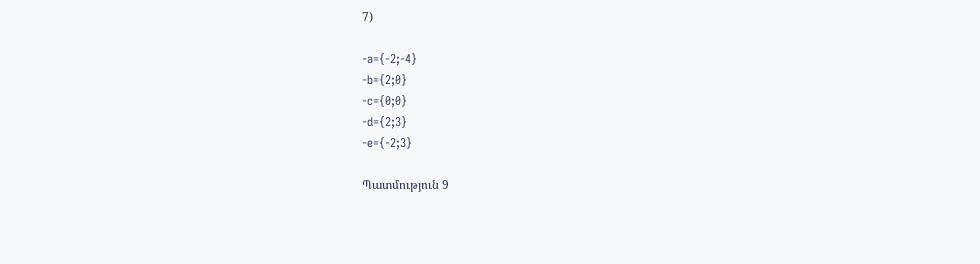7)

-a={-2;-4}
-b={2;0}
-c={0;0}
-d={2;3}
-e={-2;3}

Պատմություն 9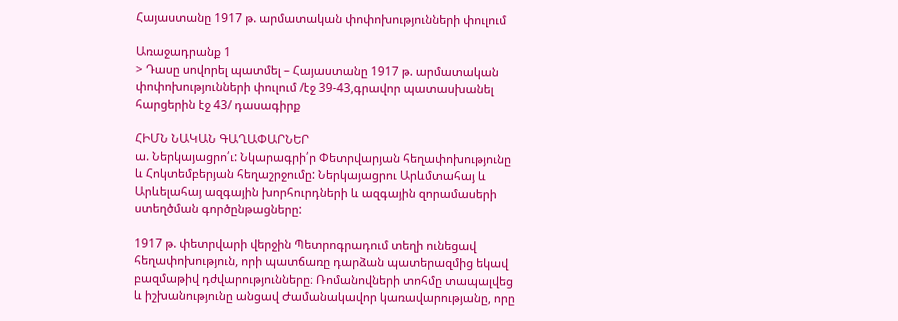Հայաստանը 1917 թ. արմատական փոփոխությունների փուլում

Առաջադրանք 1
> Դասը սովորել պատմել – Հայաստանը 1917 թ. արմատական փոփոխությունների փուլում /էջ 39-43,գրավոր պատասխանել հարցերին էջ 43/ դասագիրք

ՀԻՄՆ ՆԱԿԱՆ ԳԱՂԱՓԱՐՆԵՐ
ա. Ներկայացրո՛ւ: Նկարագրի՛ր Փետրվարյան հեղափոխությունը և Հոկտեմբերյան հեղաշրջումը: Ներկայացրու Արևմտահայ և Արևելահայ ազգային խորհուրդների և ազգային զորամասերի ստեղծման գործընթացները:

1917 թ. փետրվարի վերջին Պետրոգրադում տեղի ունեցավ հեղափոխություն, որի պատճառը դարձան պատերազմից եկավ բազմաթիվ դժվարությունները։ Ռոմանովների տոհմը տապալվեց և իշխանությունը անցավ Ժամանակավոր կառավարությանը, որը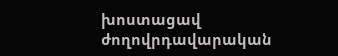խոստացավ ժողովրդավարական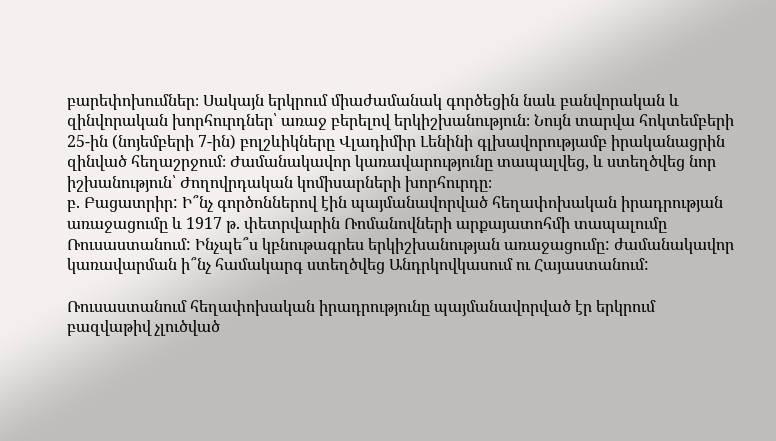բարեփոխումներ։ Սակայն երկրում միաժամանակ գործեցին նաև բանվորական և զինվորական խորհուրդներ՝ առաջ բերելով երկիշխանություն։ Նույն տարվա հոկտեմբերի 25-ին (նոյեմբերի 7-ին) բոլշևիկները Վլադիմիր Լենինի գլխավորությամբ իրականացրին զինված հեղաշրջում։ Ժամանակավոր կառավարությունը տապալվեց, և ստեղծվեց նոր իշխանություն՝ Ժողովրդական կոմիսարների խորհուրդը։
բ. Բացատրիր: Ի՞նչ գործոններով էին պայմանավորված հեղափոխական իրադրության առաջացումը և 1917 թ. փետրվարին Ռոմանովների արքայատոհմի տապալումը Ռուսաստանում: Ինչպե՞ս կբնութագրես երկիշխանության առաջացումը: ժամանակավոր կառավարման ի՞նչ համակարգ ստեղծվեց Անդրկովկասում ու Հայաստանում:

Ռուսաստանում հեղափոխական իրադրությունը պայմանավորված էր երկրում բազվաթիվ չլուծված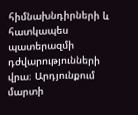հիմնախնդիրների և հատկապես պատերազմի դժվարությունների վրա։ Արդյունքում մարտի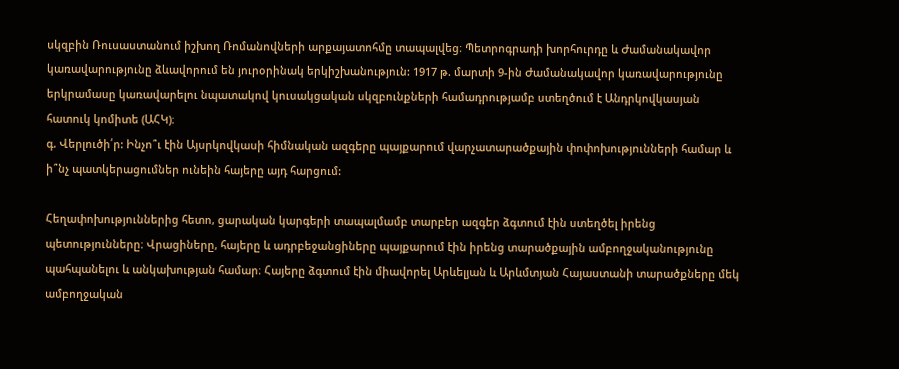սկզբին Ռուսաստանում իշխող Ռոմանովների արքայատոհմը տապալվեց։ Պետրոգրադի խորհուրդը և Ժամանակավոր կառավարությունը ձևավորում են յուրօրինակ երկիշխանություն: 1917 թ. մարտի 9-ին Ժամանակավոր կառավարությունը երկրամասը կառավարելու նպատակով կուսակցական սկզբունքների համադրությամբ ստեղծում է Անդրկովկասյան հատուկ կոմիտե (ԱՀԿ)։
գ. Վերլուծի՛ր: Ինչո՞ւ էին Այսրկովկասի հիմնական ազգերը պայքարում վարչատարածքային փոփոխությունների համար և ի՞նչ պատկերացումներ ունեին հայերը այդ հարցում:

Հեղափոխություններից հետո, ցարական կարգերի տապալմամբ տարբեր ազգեր ձգտում էին ստեղծել իրենց պետությունները։ Վրացիները, հայերը և ադրբեջանցիները պայքարում էին իրենց տարածքային ամբողջականությունը պահպանելու և անկախության համար։ Հայերը ձգտում էին միավորել Արևելյան և Արևմտյան Հայաստանի տարածքները մեկ ամբողջական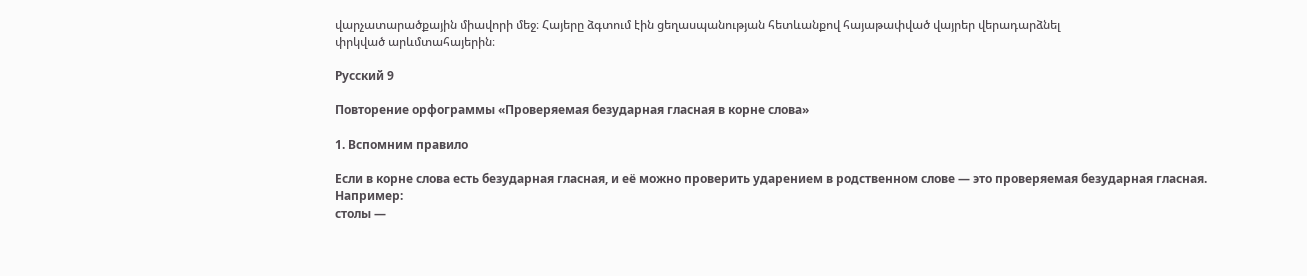վարչատարածքային միավորի մեջ։ Հայերը ձգտում էին ցեղասպանության հետևանքով հայաթափված վայրեր վերադարձնել
փրկված արևմտահայերին։

Русский 9

Повторение орфограммы «Проверяемая безударная гласная в корне слова»

1. Вспомним правило

Если в корне слова есть безударная гласная, и её можно проверить ударением в родственном слове — это проверяемая безударная гласная.
Например:
столы —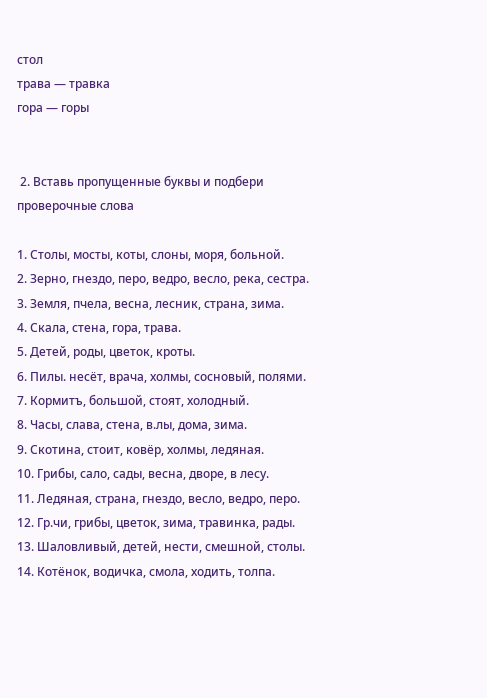стол
трава — травка
гора — горы


 2. Вставь пропущенные буквы и подбери проверочные слова

1. Столы, мосты, коты, слоны, моря, больной.
2. Зерно, гнездо, перо, ведро, весло, река, сестра.
3. Земля, пчела, весна, лесник, страна, зима.
4. Скала, стена, гора, трава.
5. Детей, роды, цветок, кроты.
6. Пилы. несёт, врача, холмы, сосновый, полями.
7. Кормитъ, большой, стоят, холодный.
8. Часы, слава, стена, в.лы, дома, зима.
9. Скотина, стоит, ковёр, холмы, ледяная.
10. Грибы, сало, сады, весна, дворе, в лесу.
11. Ледяная, страна, гнездо, весло, ведро, перо.
12. Гр.чи, грибы, цветок, зима, травинка, рады.
13. Шаловливый, детей, нести, смешной, столы.
14. Котёнок, водичка, смола, ходить, толпа.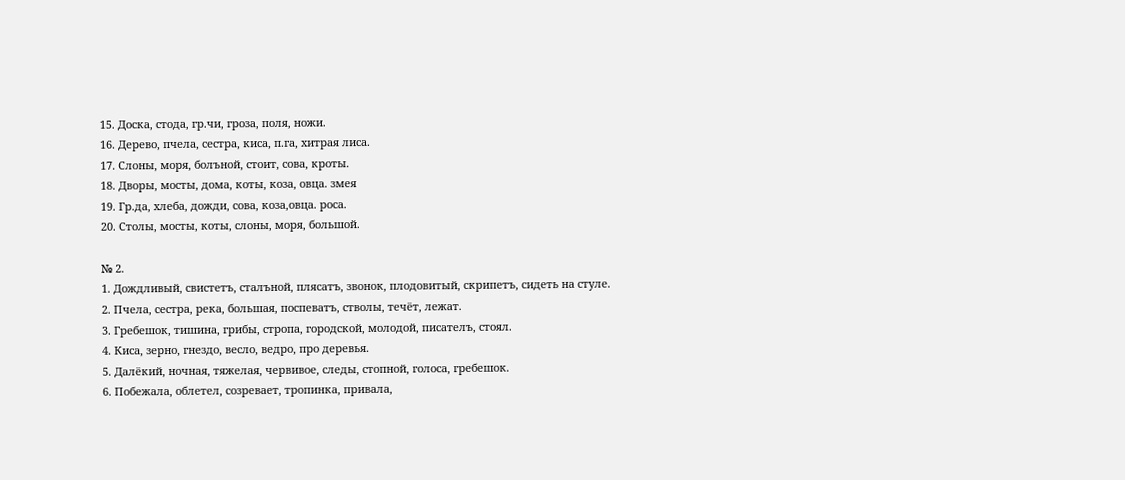15. Доска, стода, гр.чи, гроза, поля, ножи.
16. Дерево, пчела, сестра, киса, п.га, хитрая лиса.
17. Слоны, моря, болъной, стоит, сова, кроты.
18. Дворы, мосты, дома, коты, коза, овца. змея
19. Гр.да, хлеба, дожди, сова, коза,овца. роса.
20. Столы, мосты, коты, слоны, моря, большой.

№ 2.
1. Дождливый, свистетъ, сталъной, плясатъ, звонок, плодовитый, скрипетъ, сидеть на стуле.
2. Пчела, сестра, река, большая, поспеватъ, стволы, течёт, лежат.
3. Гребешок, тишина, грибы, стропа, городской, молодой, писателъ, стоял.
4. Киса, зерно, гнездо, весло, ведро, про деревья.
5. Далёкий, ночная, тяжелая, червивое, следы, стопной, голоса, гребешок.
6. Побежала, облетел, созревает, тропинка, привала,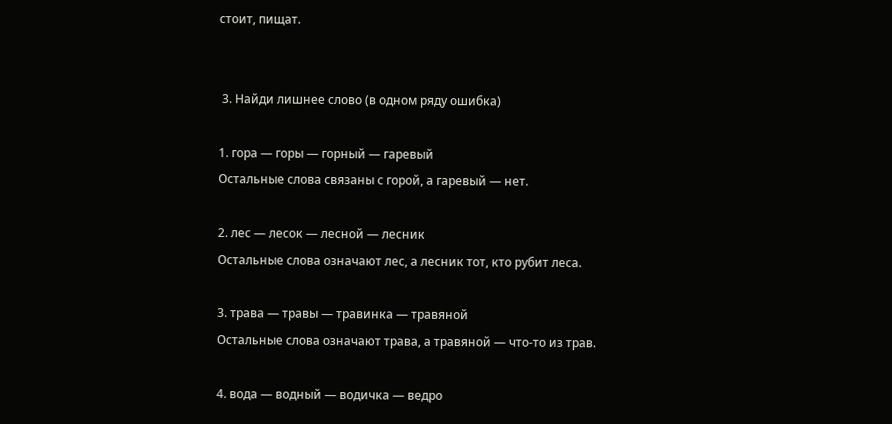стоит, пищат.


 3. Найди лишнее слово (в одном ряду ошибка)

1. гора — горы — горный — гаревый
Остальные слова связаны с горой, а гаревый — нет.

2. лес — лесок — лесной — лесник
Остальные слова означают лес, а лесник тот, кто рубит леса.

3. трава — травы — травинка — травяной
Остальные слова означают трава, а травяной — что-то из трав.

4. вода — водный — водичка — ведро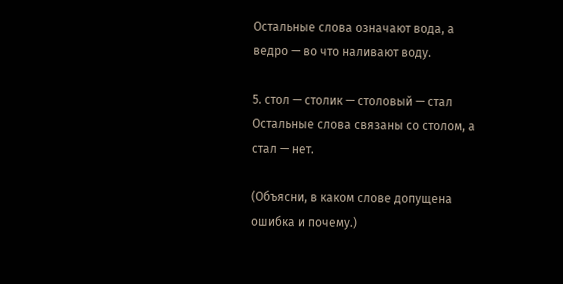Остальные слова означают вода, а ведро — во что наливают воду.

5. стол — столик — столовый — стал
Остальные слова связаны со столом, а стал — нет.

(Объясни, в каком слове допущена ошибка и почему.)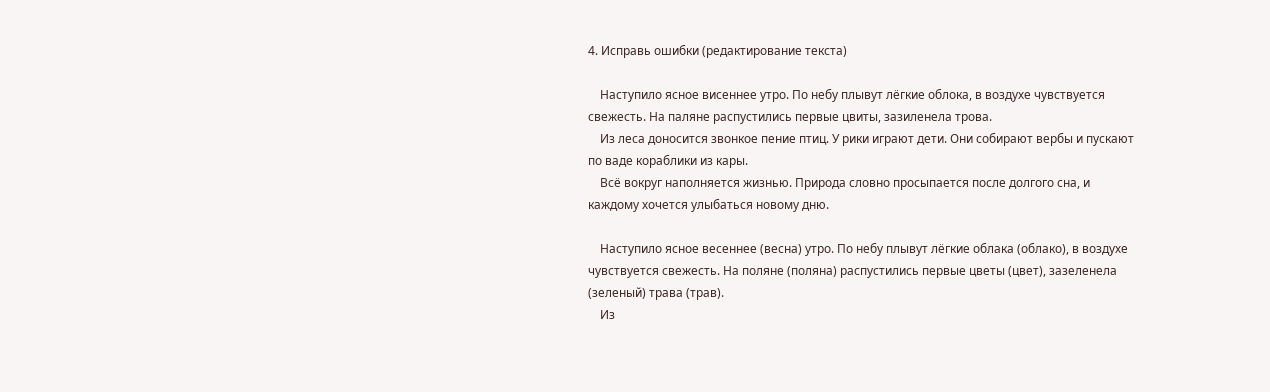4. Исправь ошибки (редактирование текста)

    Наступило ясное висеннее утро. По небу плывут лёгкие облока, в воздухе чувствуется свежесть. На паляне распустились первые цвиты, зазиленела трова.
    Из леса доносится звонкое пение птиц. У рики играют дети. Они собирают вербы и пускают по ваде кораблики из кары.
    Всё вокруг наполняется жизнью. Природа словно просыпается после долгого сна, и каждому хочется улыбаться новому дню.

    Наступило ясное весеннее (весна) утро. По небу плывут лёгкие облака (облако), в воздухе чувствуется свежесть. На поляне (поляна) распустились первые цветы (цвет), зазеленела (зеленый) трава (трав).
    Из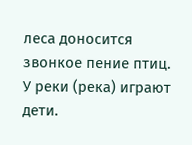леса доносится звонкое пение птиц. У реки (река) играют дети.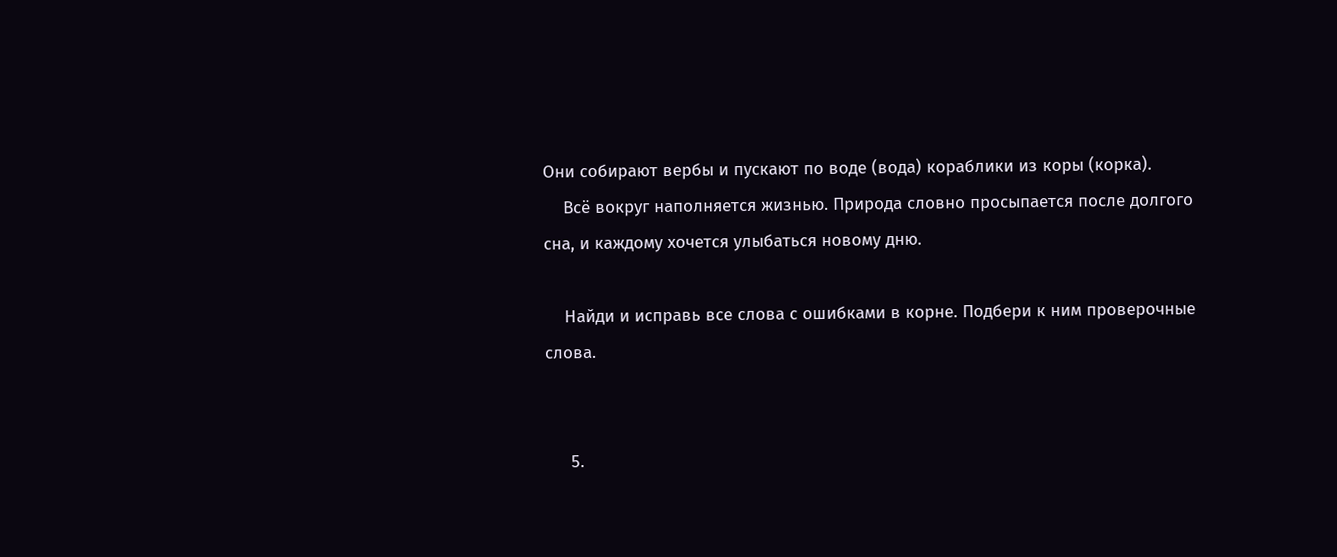Они собирают вербы и пускают по воде (вода) кораблики из коры (корка).
    Всё вокруг наполняется жизнью. Природа словно просыпается после долгого сна, и каждому хочется улыбаться новому дню.

    Найди и исправь все слова с ошибками в корне. Подбери к ним проверочные слова.


     5.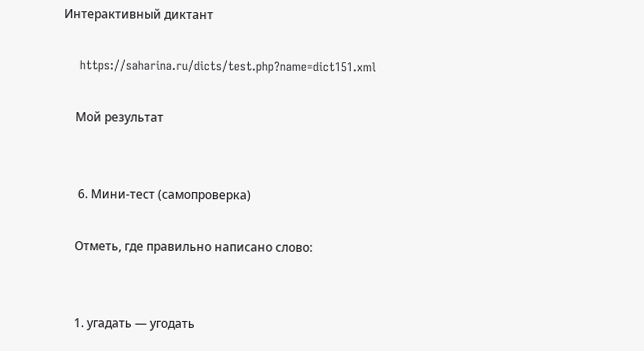Интерактивный диктант

    https://saharina.ru/dicts/test.php?name=dict151.xml

    Мой результат


     6. Мини-тест (самопроверка)

    Отметь, где правильно написано слово:


    1. угадать — угодать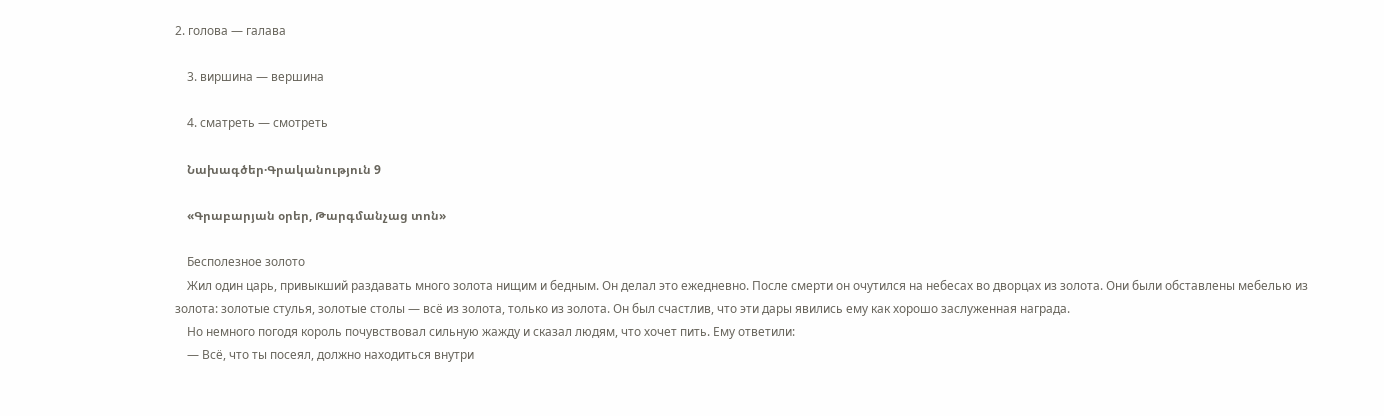2. голова — галава

    3. виршина — вершина

    4. сматреть — смотреть

    Նախագծեր·Գրականություն 9

    «Գրաբարյան օրեր, Թարգմանչաց տոն»

    Бесполезное золото
    Жил один царь, привыкший раздавать много золота нищим и бедным. Он делал это ежедневно. После смерти он очутился на небесах во дворцах из золота. Они были обставлены мебелью из золота: золотые стулья, золотые столы — всё из золота, только из золота. Он был счастлив, что эти дары явились ему как хорошо заслуженная награда.
    Но немного погодя король почувствовал сильную жажду и сказал людям, что хочет пить. Ему ответили:
    — Всё, что ты посеял, должно находиться внутри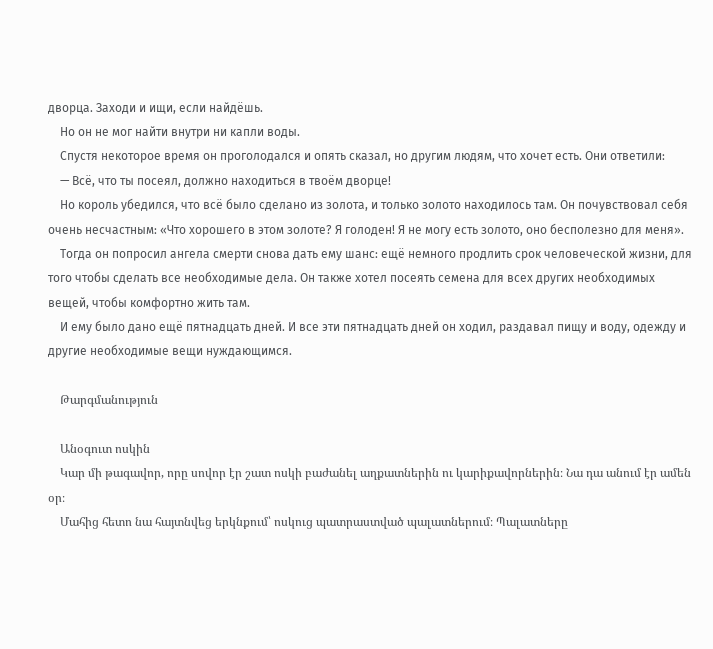дворца. Заходи и ищи, если найдёшь.
    Но он не мог найти внутри ни капли воды.
    Спустя некоторое время он проголодался и опять сказал, но другим людям, что хочет есть. Они ответили:
    — Всё, что ты посеял, должно находиться в твоём дворце!
    Но король убедился, что всё было сделано из золота, и только золото находилось там. Он почувствовал себя очень несчастным: «Что хорошего в этом золоте? Я голоден! Я не могу есть золото, оно бесполезно для меня».
    Тогда он попросил ангела смерти снова дать ему шанс: ещё немного продлить срок человеческой жизни, для того чтобы сделать все необходимые дела. Он также хотел посеять семена для всех других необходимых вещей, чтобы комфортно жить там.
    И ему было дано ещё пятнадцать дней. И все эти пятнадцать дней он ходил, раздавал пищу и воду, одежду и другие необходимые вещи нуждающимся.

    Թարգմանություն

    Անօգուտ ոսկին
    Կար մի թագավոր, որը սովոր էր շատ ոսկի բաժանել աղքատներին ու կարիքավորներին։ Նա դա անում էր ամեն օր։
    Մահից հետո նա հայտնվեց երկնքում՝ ոսկուց պատրաստված պալատներում։ Պալատները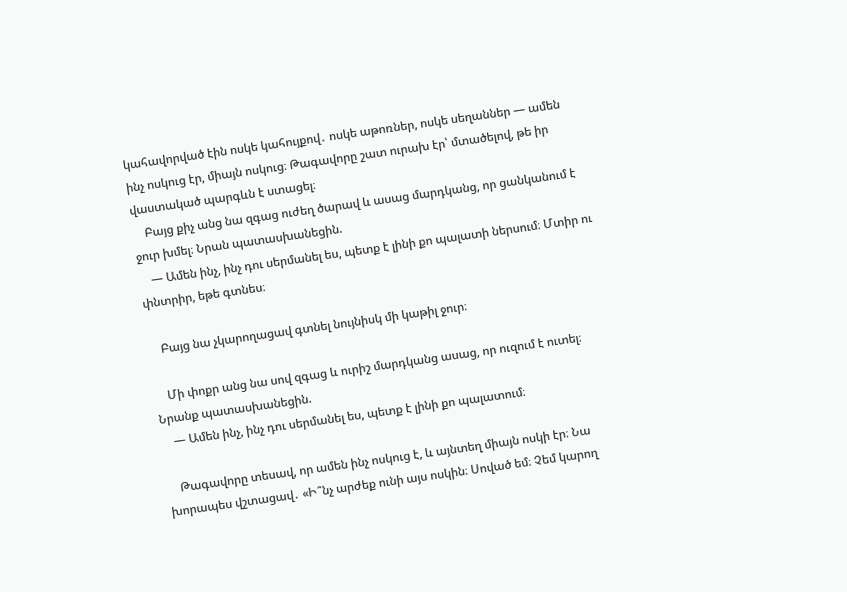կահավորված էին ոսկե կահույքով․ ոսկե աթոռներ, ոսկե սեղաններ — ամեն ինչ ոսկուց էր, միայն ոսկուց։ Թագավորը շատ ուրախ էր՝ մտածելով, թե իր վաստակած պարգևն է ստացել։
    Բայց քիչ անց նա զգաց ուժեղ ծարավ և ասաց մարդկանց, որ ցանկանում է ջուր խմել։ Նրան պատասխանեցին.
    — Ամեն ինչ, ինչ դու սերմանել ես, պետք է լինի քո պալատի ներսում։ Մտիր ու փնտրիր, եթե գտնես։

    Բայց նա չկարողացավ գտնել նույնիսկ մի կաթիլ ջուր։

    Մի փոքր անց նա սով զգաց և ուրիշ մարդկանց ասաց, որ ուզում է ուտել։ Նրանք պատասխանեցին.
    — Ամեն ինչ, ինչ դու սերմանել ես, պետք է լինի քո պալատում։

    Թագավորը տեսավ, որ ամեն ինչ ոսկուց է, և այնտեղ միայն ոսկի էր։ Նա խորապես վշտացավ․ «Ի՞նչ արժեք ունի այս ոսկին։ Սոված եմ։ Չեմ կարող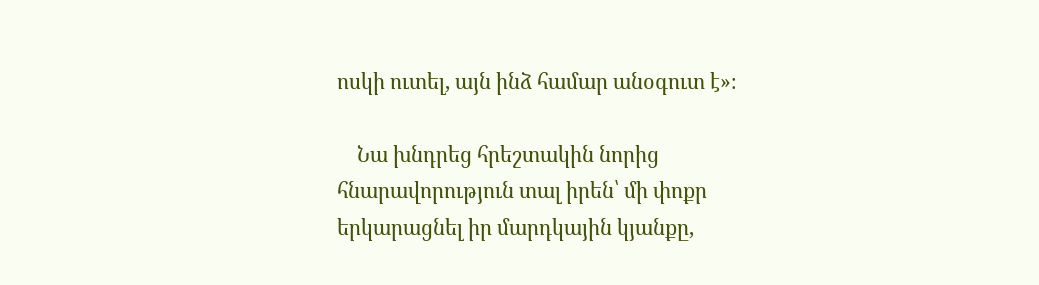ոսկի ուտել, այն ինձ համար անօգուտ է»։

    Նա խնդրեց հրեշտակին նորից հնարավորություն տալ իրեն՝ մի փոքր երկարացնել իր մարդկային կյանքը,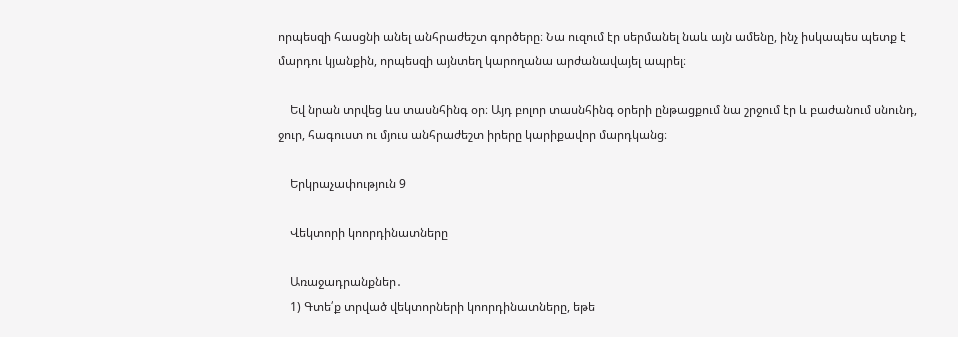որպեսզի հասցնի անել անհրաժեշտ գործերը։ Նա ուզում էր սերմանել նաև այն ամենը, ինչ իսկապես պետք է մարդու կյանքին, որպեսզի այնտեղ կարողանա արժանավայել ապրել։

    Եվ նրան տրվեց ևս տասնհինգ օր։ Այդ բոլոր տասնհինգ օրերի ընթացքում նա շրջում էր և բաժանում սնունդ, ջուր, հագուստ ու մյուս անհրաժեշտ իրերը կարիքավոր մարդկանց։

    Երկրաչափություն 9

    Վեկտորի կոորդինատները

    Առաջադրանքներ․
    1) Գտե՛ք տրված վեկտորների կոորդինատները, եթե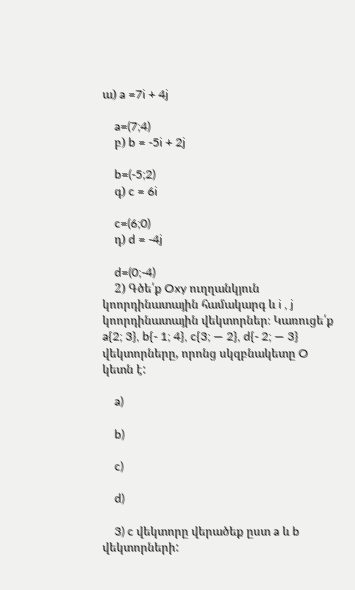ա) a =7i + 4j

    a=(7;4)
    բ) b = -5i + 2j

    b=(-5;2)
    գ) c = 6i

    c=(6;0)
    դ) d = -4j

    d=(0;-4)
    2) Գծե՛ք Oxy ուղղանկյուն կոորդինատային համակարգ և i , j կոորդինատային վեկտորներ։ Կառուցե՛ք a{2; 3}, b{- 1; 4}, c{3; — 2}, d{- 2; — 3} վեկտորները, որոնց սկզբնակետը O կետն է:

    a)

    b)

    c)

    d)

    3) c վեկտորը վերածեք ըստ a և b վեկտորների: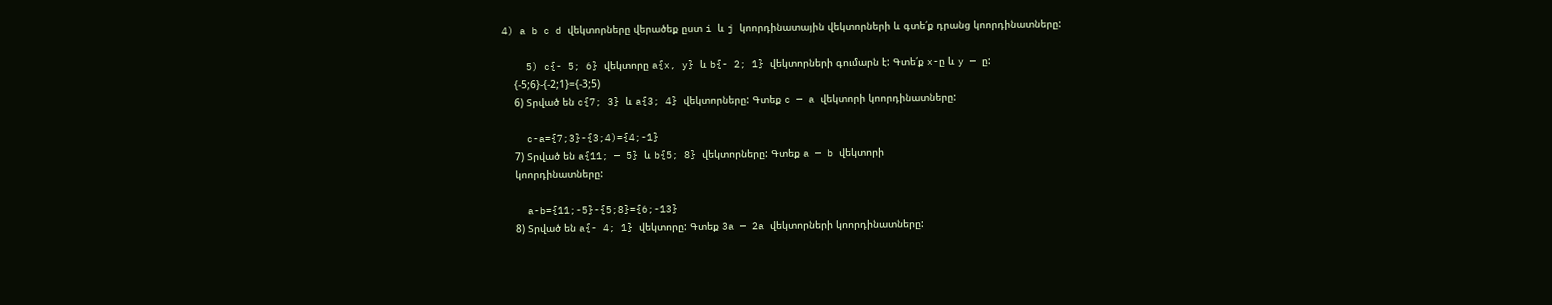4) a b c d վեկտորները վերածեք ըստ i և j կոորդինատային վեկտորների և գտե՛ք դրանց կոորդինատները:

    5) c{- 5; 6} վեկտորը a{x, y} և b{- 2; 1} վեկտորների գումարն է: Գտե՛ք x-ը և y — ը:
    {-5;6}-{-2;1}={-3;5)
    6) Տրված են c{7; 3} և a{3; 4} վեկտորները: Գտեք c — a վեկտորի կոորդինատները:

    c-a={7;3}-{3;4)={4;-1}
    7) Տրված են a{11; — 5} և b{5; 8} վեկտորները: Գտեք a — b վեկտորի
    կոորդինատները:

    a-b={11;-5}-{5;8}={6;-13}
    8) Տրված են a{- 4; 1} վեկտորը: Գտեք 3a — 2a վեկտորների կոորդինատները: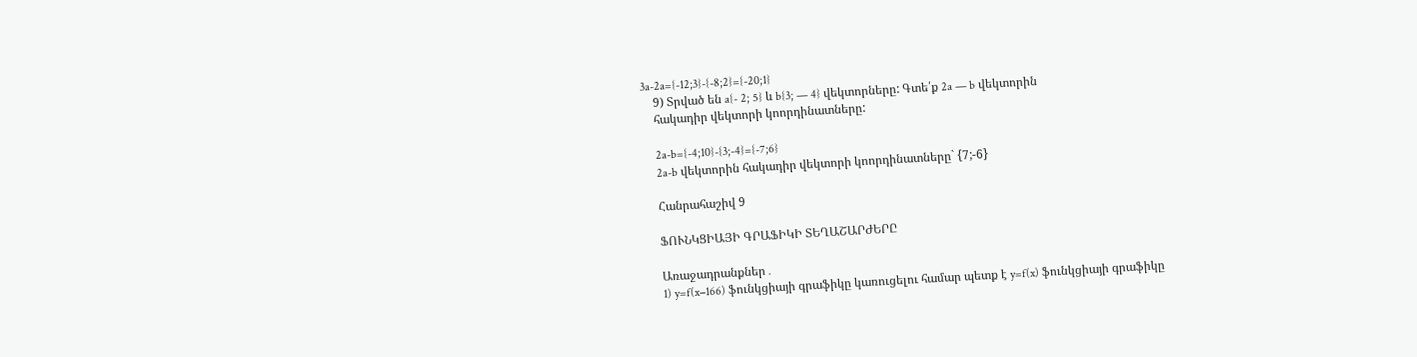3a-2a={-12;3}-{-8;2}={-20;1}
    9) Տրված են a{- 2; 5} և b{3; — 4} վեկտորները: Գտե՛ք 2a — b վեկտորին
    հակադիր վեկտորի կոորդինատները:

    2a-b={-4;10}-{3;-4}={-7;6}
    2a-b վեկտորին հակադիր վեկտորի կոորդինատները` {7;-6}

    Հանրահաշիվ 9

    ՖՈՒՆԿՑԻԱՅԻ ԳՐԱՖԻԿԻ ՏԵՂԱՇԱՐԺԵՐԸ

    Առաջադրանքներ․
    1) y=f(x−166) ֆունկցիայի գրաֆիկը կառուցելու համար պետք է y=f(x) ֆունկցիայի գրաֆիկը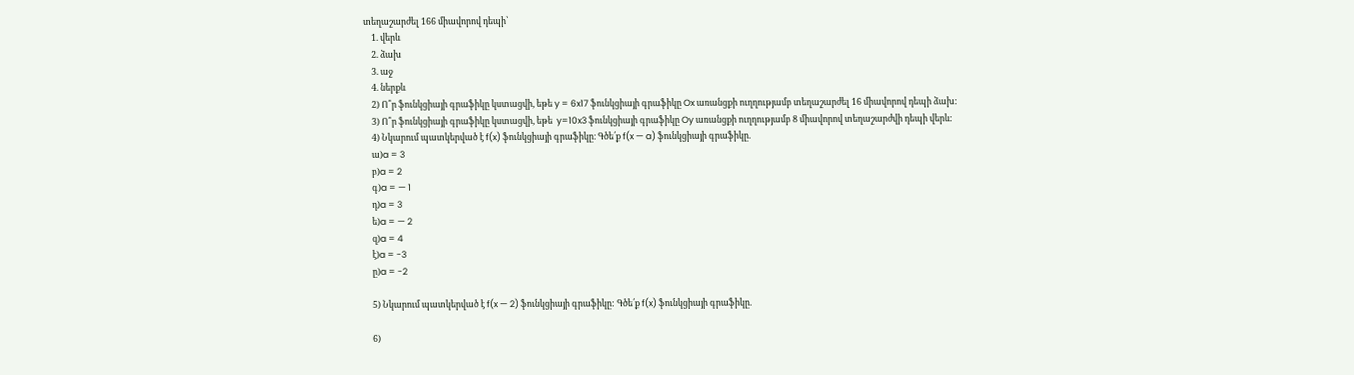տեղաշարժել 166 միավորով դեպի՝
    1. վերև
    2. ձախ
    3. աջ
    4. ներքև
    2) Ո՞ր ֆունկցիայի գրաֆիկը կստացվի, եթե y = 6x17 ֆունկցիայի գրաֆիկը Ox առանցքի ուղղությամբ տեղաշարժել 16 միավորով դեպի ձախ:
    3) Ո՞ր ֆունկցիայի գրաֆիկը կստացվի, եթե  y=10x3 ֆունկցիայի գրաֆիկը Oy առանցքի ուղղությամբ 8 միավորով տեղաշարժվի դեպի վերև:
    4) Նկարում պատկերված է f(x) ֆունկցիայի գրաֆիկը։ Գծե՛ք f(x — a) ֆունկցիայի գրաֆիկը.
    ա)a = 3
    բ)a = 2
    գ)a = — 1
    դ)a = 3
    ե)a = — 2
    զ)a = 4
    է)a = -3
    ը)a = -2

    5) Նկարում պատկերված է f(x — 2) ֆունկցիայի գրաֆիկը: Գծե՛ք f(x) ֆունկցիայի գրաֆիկը.

    6)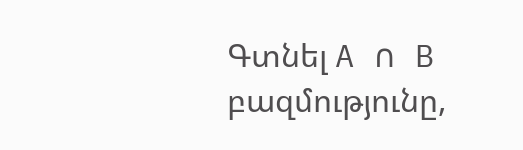Գտնել A ∩ B բազմությունը,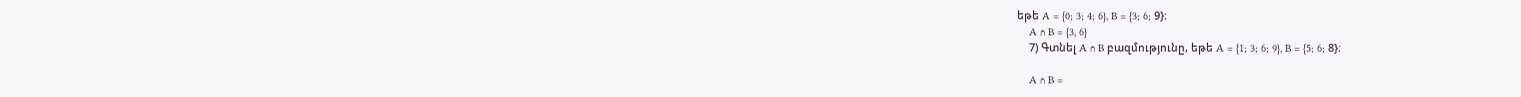եթե A = {0; 3; 4; 6}, B = {3; 6; 9}։
    A ∩ B = {3, 6}
    7) Գտնել A ∩ B բազմությունը, եթե A = {1; 3; 6; 9}, B = {5; 6; 8}։

    A ∩ B =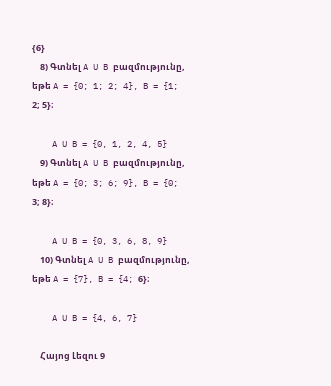{6}
    8) Գտնել A U B բազմությունը, եթե A = {0; 1; 2; 4}, B = {1; 2; 5}։

    A U B = {0, 1, 2, 4, 5}
    9) Գտնել A U B բազմությունը, եթե A = {0; 3; 6; 9}, B = {0; 3; 8}։

    A U B = {0, 3, 6, 8, 9}
    10) Գտնել A U B բազմությունը, եթե A = {7}, B = {4; 6}։

    A U B = {4, 6, 7}

    Հայոց Լեզու 9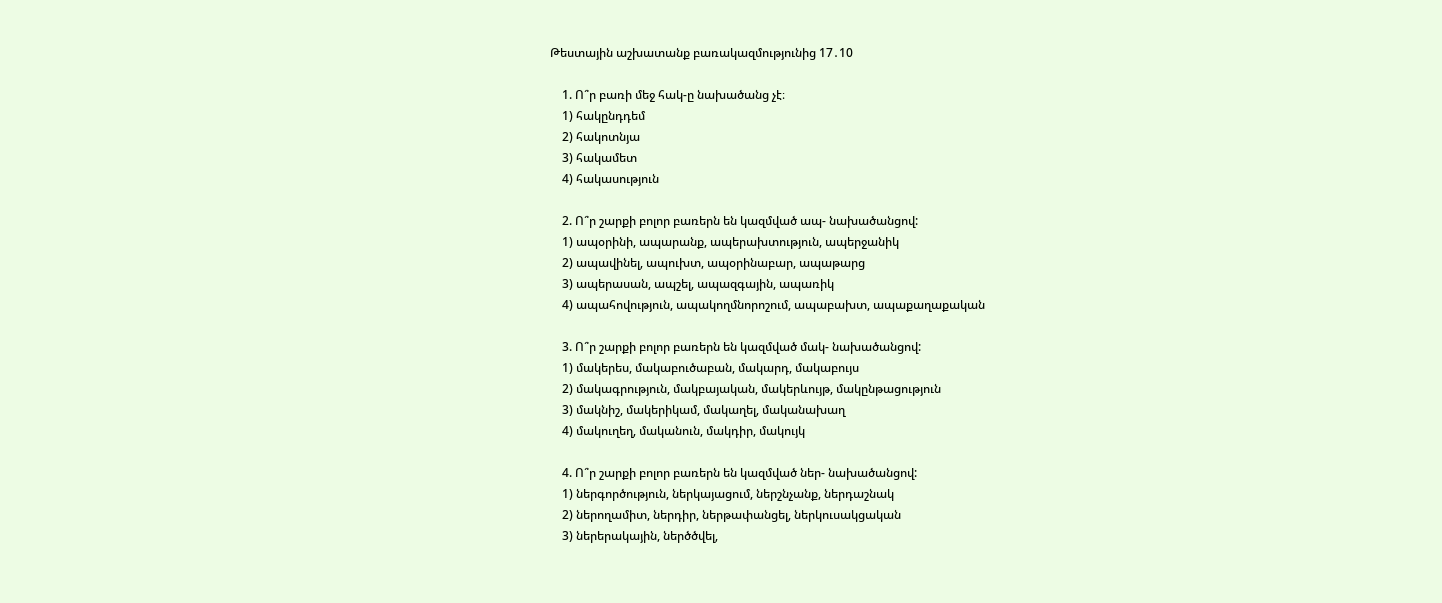Թեստային աշխատանք բառակազմությունից 17․10

    1. Ո՞ր բառի մեջ հակ-ը նախածանց չէ։
    1) հակընդդեմ
    2) հակոտնյա
    3) հակամետ
    4) հակասություն

    2. Ո՞ր շարքի բոլոր բառերն են կազմված ապ- նախածանցով:
    1) ապօրինի, ապարանք, ապերախտություն, ապերջանիկ
    2) ապավինել, ապուխտ, ապօրինաբար, ապաթարց
    3) ապերասան, ապշել, ապազգային, ապառիկ
    4) ապահովություն, ապակողմնորոշում, ապաբախտ, ապաքաղաքական

    3. Ո՞ր շարքի բոլոր բառերն են կազմված մակ- նախածանցով:
    1) մակերես, մակաբուծաբան, մակարդ, մակաբույս
    2) մակագրություն, մակբայական, մակերևույթ, մակընթացություն
    3) մակնիշ, մակերիկամ, մակաղել, մականախաղ
    4) մակուղեղ, մականուն, մակդիր, մակույկ

    4. Ո՞ր շարքի բոլոր բառերն են կազմված ներ- նախածանցով:
    1) ներգործություն, ներկայացում, ներշնչանք, ներդաշնակ
    2) ներողամիտ, ներդիր, ներթափանցել, ներկուսակցական
    3) ներերակային, ներծծվել,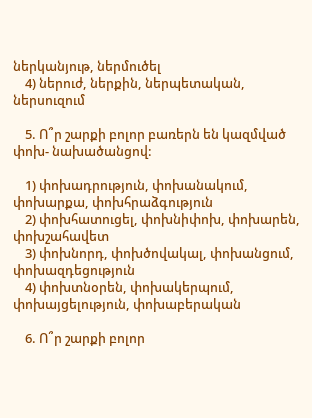ներկանյութ, ներմուծել
    4) ներուժ, ներքին, ներպետական, ներսուզում

    5. Ո՞ր շարքի բոլոր բառերն են կազմված փոխ- նախածանցով:

    1) փոխադրություն, փոխանակում, փոխարքա, փոխհրաձգություն
    2) փոխհատուցել, փոխնիփոխ, փոխարեն, փոխշահավետ
    3) փոխնորդ, փոխծովակալ, փոխանցում, փոխազդեցություն
    4) փոխտնօրեն, փոխակերպում, փոխայցելություն, փոխաբերական

    6. Ո՞ր շարքի բոլոր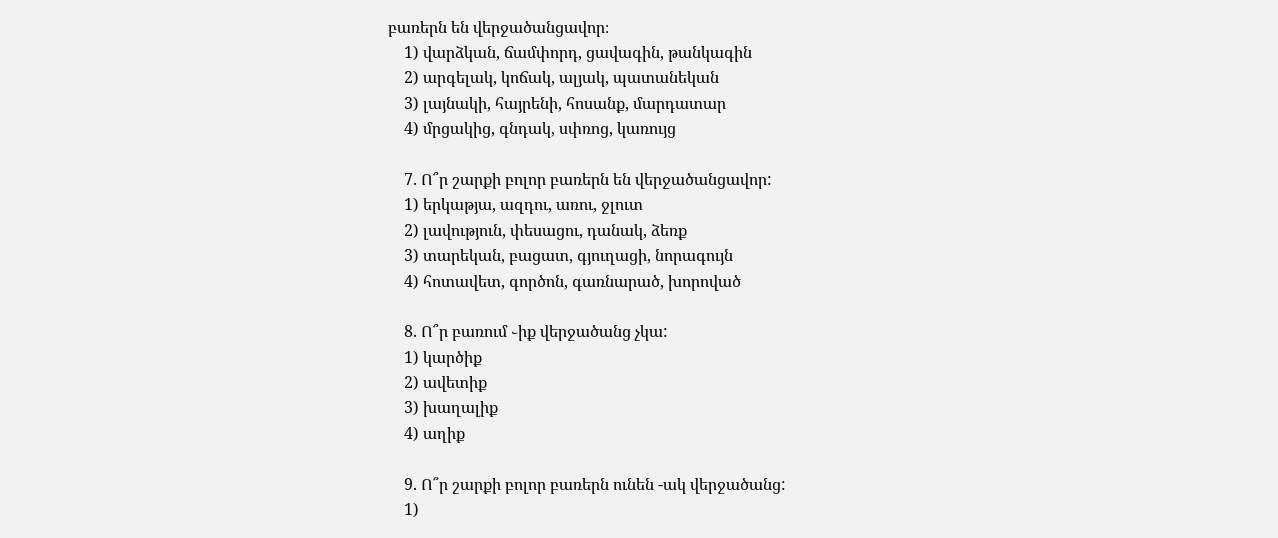բառերն են վերջածանցավոր։
    1) վարձկան, ճամփորդ, ցավագին, թանկագին
    2) արգելակ, կոճակ, ալյակ, պատանեկան
    3) լայնակի, հայրենի, հոսանք, մարդատար
    4) մրցակից, գնդակ, սփռոց, կառույց

    7. Ո՞ր շարքի բոլոր բառերն են վերջածանցավոր:
    1) երկաթյա, ազդու, առու, ջլուտ
    2) լավություն, փեսացու, դանակ, ձեռք
    3) տարեկան, բացատ, գյուղացի, նորագույն
    4) հոտավետ, գործոն, գառնարած, խորոված

    8. Ո՞ր բառում ֊իք վերջածանց չկա:
    1) կարծիք
    2) ավետիք
    3) խաղալիք
    4) աղիք

    9. Ո՞ր շարքի բոլոր բառերն ունեն -ակ վերջածանց:
    1)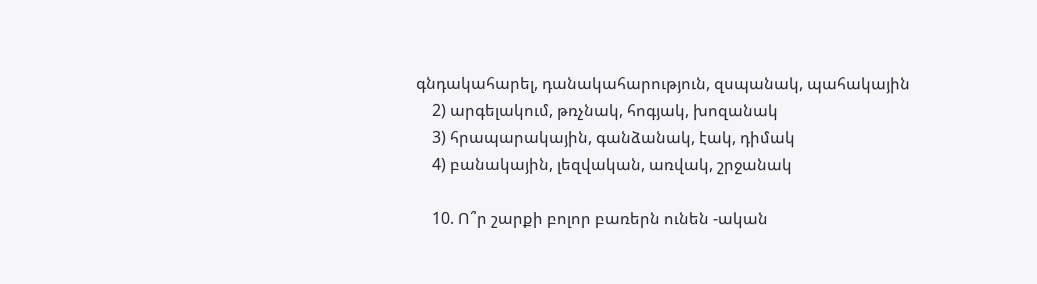գնդակահարել, դանակահարություն, զսպանակ, պահակային
    2) արգելակում, թռչնակ, հոգյակ, խոզանակ
    3) հրապարակային, գանձանակ, էակ, դիմակ
    4) բանակային, լեզվական, առվակ, շրջանակ

    10. Ո՞ր շարքի բոլոր բառերն ունեն -ական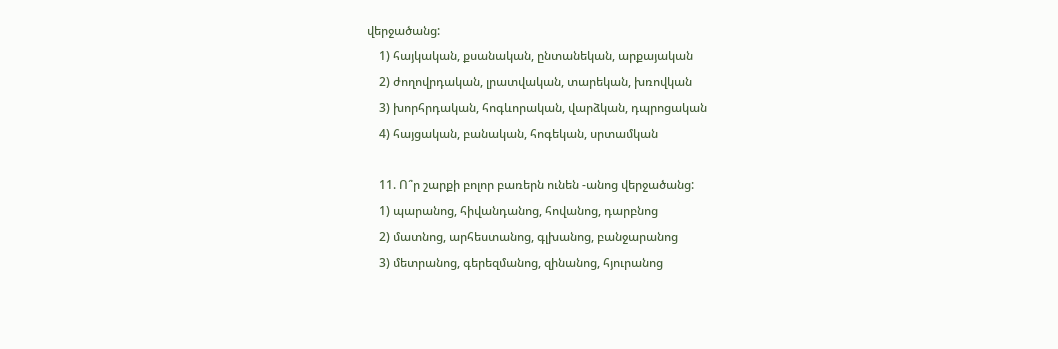վերջածանց:
    1) հայկական, քսանական, ընտանեկան, արքայական
    2) ժողովրդական, լրատվական, տարեկան, խռովկան
    3) խորհրդական, հոգևորական, վարձկան, դպրոցական
    4) հայցական, բանական, հոգեկան, սրտամկան

    11. Ո՞ր շարքի բոլոր բառերն ունեն -անոց վերջածանց:
    1) պարանոց, հիվանդանոց, հովանոց, դարբնոց
    2) մատնոց, արհեստանոց, գլխանոց, բանջարանոց
    3) մետրանոց, գերեզմանոց, զինանոց, հյուրանոց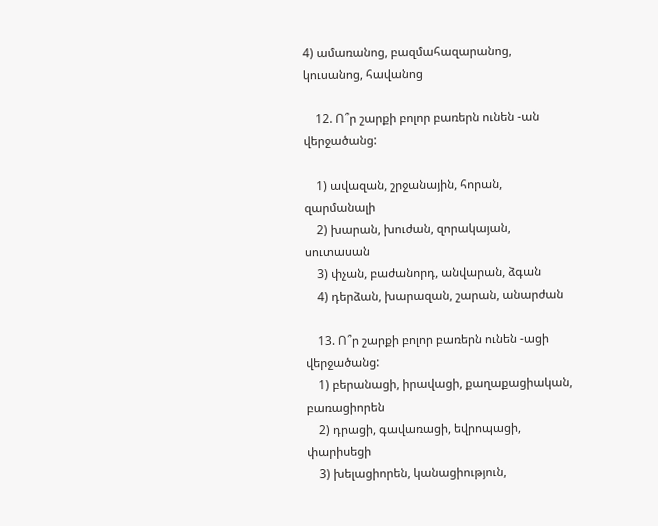4) ամառանոց, բազմահազարանոց, կուսանոց, հավանոց

    12. Ո՞ր շարքի բոլոր բառերն ունեն -ան վերջածանց:

    1) ավազան, շրջանային, հորան, զարմանալի
    2) խարան, խուժան, զորակայան, սուտասան
    3) փչան, բաժանորդ, անվարան, ձգան
    4) դերձան, խարազան, շարան, անարժան

    13. Ո՞ր շարքի բոլոր բառերն ունեն -ացի վերջածանց:
    1) բերանացի, իրավացի, քաղաքացիական, բառացիորեն
    2) դրացի, գավառացի, եվրոպացի, փարիսեցի
    3) խելացիորեն, կանացիություն,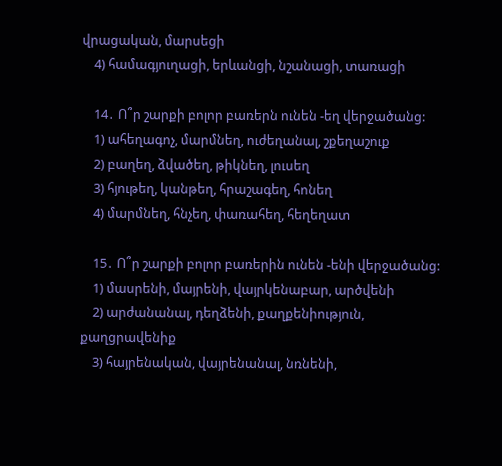վրացական, մարսեցի
    4) համագյուղացի, երևանցի, նշանացի, տառացի

    14․ Ո՞ր շարքի բոլոր բառերն ունեն -եղ վերջածանց:
    1) ահեղագոչ, մարմնեղ, ուժեղանալ, շքեղաշուք
    2) բաղեղ, ձվածեղ, թիկնեղ, լուսեղ
    3) հյութեղ, կանթեղ, հրաշագեղ, հոնեղ
    4) մարմնեղ, հնչեղ, փառահեղ, հեղեղատ

    15․ Ո՞ր շարքի բոլոր բառերին ունեն -ենի վերջածանց:
    1) մասրենի, մայրենի, վայրկենաբար, արծվենի
    2) արժանանալ, դեղձենի, քաղքենիություն, քաղցրավենիք
    3) հայրենական, վայրենանալ, նռնենի,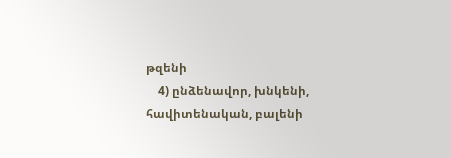թզենի
    4) ընձենավոր, խնկենի, հավիտենական, բալենի